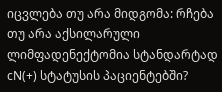იცვლება თუ არა მიდგომა: რჩება თუ არა აქსილარული ლიმფადენექტომია სტანდარტად cN(+) სტატუსის პაციენტებში?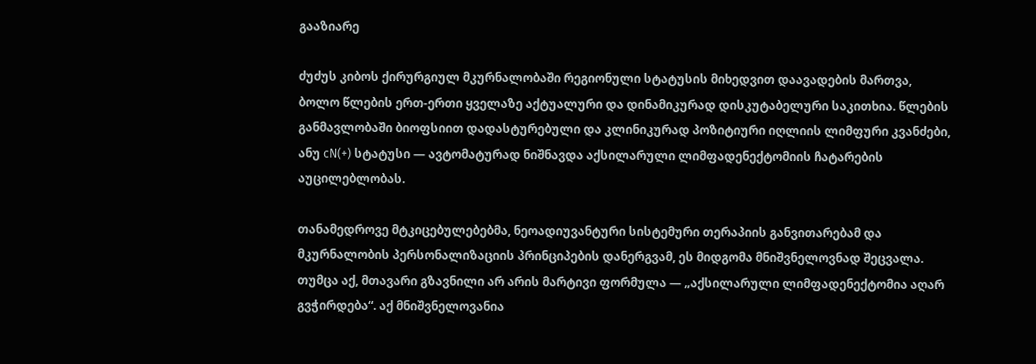გააზიარე

ძუძუს კიბოს ქირურგიულ მკურნალობაში რეგიონული სტატუსის მიხედვით დაავადების მართვა, ბოლო წლების ერთ-ერთი ყველაზე აქტუალური და დინამიკურად დისკუტაბელური საკითხია. წლების განმავლობაში ბიოფსიით დადასტურებული და კლინიკურად პოზიტიური იღლიის ლიმფური კვანძები, ანუ cN(+) სტატუსი — ავტომატურად ნიშნავდა აქსილარული ლიმფადენექტომიის ჩატარების აუცილებლობას.

თანამედროვე მტკიცებულებებმა, ნეოადიუვანტური სისტემური თერაპიის განვითარებამ და მკურნალობის პერსონალიზაციის პრინციპების დანერგვამ, ეს მიდგომა მნიშვნელოვნად შეცვალა. თუმცა აქ, მთავარი გზავნილი არ არის მარტივი ფორმულა — „აქსილარული ლიმფადენექტომია აღარ გვჭირდება“. აქ მნიშვნელოვანია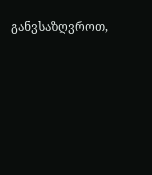განვსაზღვროთ,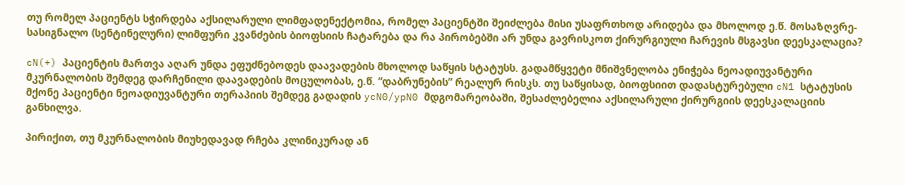თუ რომელ პაციენტს სჭირდება აქსილარული ლიმფადენექტომია, რომელ პაციენტში შეიძლება მისი უსაფრთხოდ არიდება და მხოლოდ ე.წ. მოსაზღვრე-სასიგნალო (სენტინელური) ლიმფური კვანძების ბიოფსიის ჩატარება და რა პირობებში არ უნდა გავრისკოთ ქირურგიული ჩარევის მსგავსი დეესკალაცია?

cN(+) პაციენტის მართვა აღარ უნდა ეფუძნებოდეს დაავადების მხოლოდ საწყის სტატუსს. გადამწყვეტი მნიშვნელობა ენიჭება ნეოადიუვანტური მკურნალობის შემდეგ დარჩენილი დაავადების მოცულობას, ე.წ. “დაბრუნების” რეალურ რისკს. თუ საწყისად, ბიოფსიით დადასტურებული cN1 სტატუსის მქონე პაციენტი ნეოადიუვანტური თერაპიის შემდეგ გადადის ycN0/ypN0 მდგომარეობაში, შესაძლებელია აქსილარული ქირურგიის დეესკალაციის განხილვა.

პირიქით, თუ მკურნალობის მიუხედავად რჩება კლინიკურად ან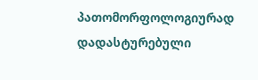პათომორფოლოგიურად დადასტურებული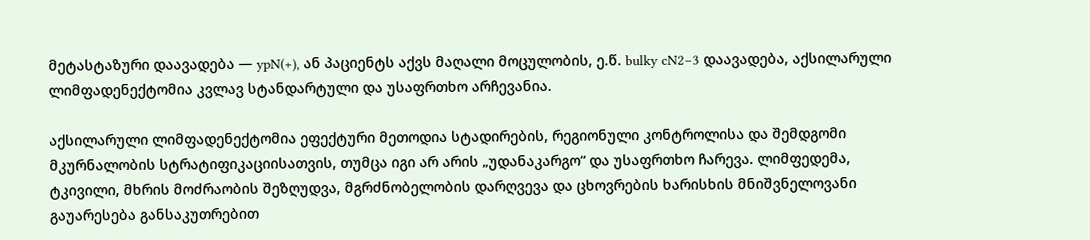მეტასტაზური დაავადება — ypN(+), ან პაციენტს აქვს მაღალი მოცულობის, ე.წ. bulky cN2–3 დაავადება, აქსილარული ლიმფადენექტომია კვლავ სტანდარტული და უსაფრთხო არჩევანია.

აქსილარული ლიმფადენექტომია ეფექტური მეთოდია სტადირების, რეგიონული კონტროლისა და შემდგომი მკურნალობის სტრატიფიკაციისათვის, თუმცა იგი არ არის „უდანაკარგო“ და უსაფრთხო ჩარევა. ლიმფედემა, ტკივილი, მხრის მოძრაობის შეზღუდვა, მგრძნობელობის დარღვევა და ცხოვრების ხარისხის მნიშვნელოვანი გაუარესება განსაკუთრებით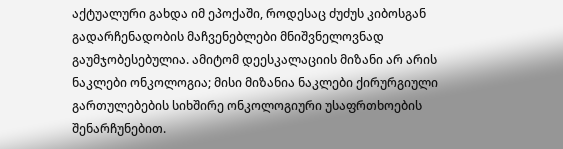აქტუალური გახდა იმ ეპოქაში, როდესაც ძუძუს კიბოსგან გადარჩენადობის მაჩვენებლები მნიშვნელოვნად გაუმჯობესებულია. ამიტომ დეესკალაციის მიზანი არ არის ნაკლები ონკოლოგია; მისი მიზანია ნაკლები ქირურგიული გართულებების სიხშირე ონკოლოგიური უსაფრთხოების შენარჩუნებით.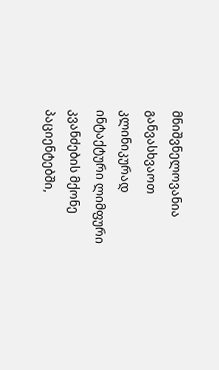მნიშვნელოვანია განვასხვაოთ კლინიკურად ინტაქტური ლიმფური კვანძების მქონე პაციენტებში,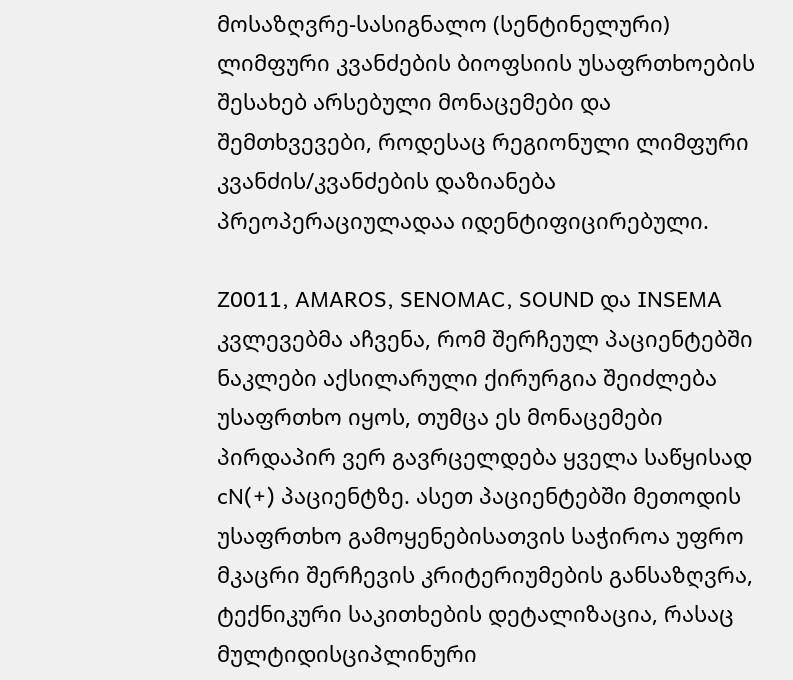მოსაზღვრე-სასიგნალო (სენტინელური) ლიმფური კვანძების ბიოფსიის უსაფრთხოების შესახებ არსებული მონაცემები და შემთხვევები, როდესაც რეგიონული ლიმფური კვანძის/კვანძების დაზიანება პრეოპერაციულადაა იდენტიფიცირებული.

Z0011, AMAROS, SENOMAC, SOUND და INSEMA კვლევებმა აჩვენა, რომ შერჩეულ პაციენტებში ნაკლები აქსილარული ქირურგია შეიძლება უსაფრთხო იყოს, თუმცა ეს მონაცემები პირდაპირ ვერ გავრცელდება ყველა საწყისად cN(+) პაციენტზე. ასეთ პაციენტებში მეთოდის უსაფრთხო გამოყენებისათვის საჭიროა უფრო მკაცრი შერჩევის კრიტერიუმების განსაზღვრა, ტექნიკური საკითხების დეტალიზაცია, რასაც მულტიდისციპლინური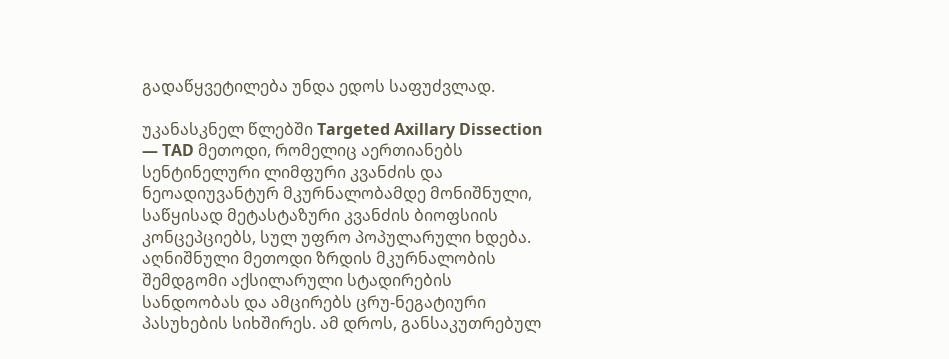გადაწყვეტილება უნდა ედოს საფუძვლად.

უკანასკნელ წლებში Targeted Axillary Dissection — TAD მეთოდი, რომელიც აერთიანებს სენტინელური ლიმფური კვანძის და ნეოადიუვანტურ მკურნალობამდე მონიშნული, საწყისად მეტასტაზური კვანძის ბიოფსიის კონცეპციებს, სულ უფრო პოპულარული ხდება. აღნიშნული მეთოდი ზრდის მკურნალობის შემდგომი აქსილარული სტადირების სანდოობას და ამცირებს ცრუ-ნეგატიური პასუხების სიხშირეს. ამ დროს, განსაკუთრებულ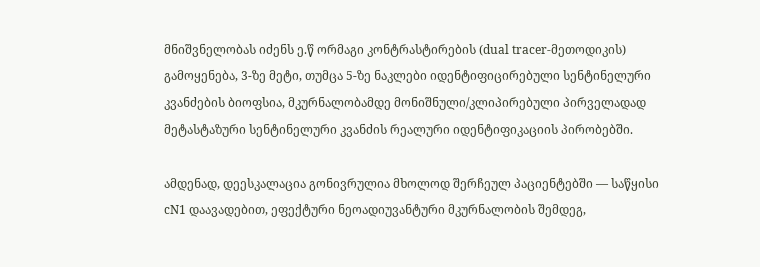მნიშვნელობას იძენს ე.წ ორმაგი კონტრასტირების (dual tracer-მეთოდიკის) გამოყენება, 3-ზე მეტი, თუმცა 5-ზე ნაკლები იდენტიფიცირებული სენტინელური კვანძების ბიოფსია, მკურნალობამდე მონიშნული/კლიპირებული პირველადად მეტასტაზური სენტინელური კვანძის რეალური იდენტიფიკაციის პირობებში.

ამდენად, დეესკალაცია გონივრულია მხოლოდ შერჩეულ პაციენტებში — საწყისი cN1 დაავადებით, ეფექტური ნეოადიუვანტური მკურნალობის შემდეგ,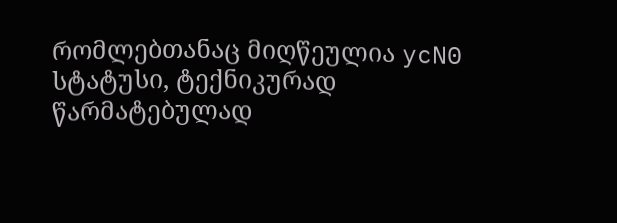რომლებთანაც მიღწეულია ycN0 სტატუსი, ტექნიკურად წარმატებულად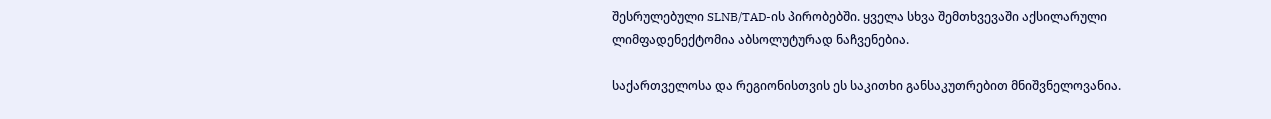შესრულებული SLNB/TAD-ის პირობებში. ყველა სხვა შემთხვევაში აქსილარული ლიმფადენექტომია აბსოლუტურად ნაჩვენებია.

საქართველოსა და რეგიონისთვის ეს საკითხი განსაკუთრებით მნიშვნელოვანია.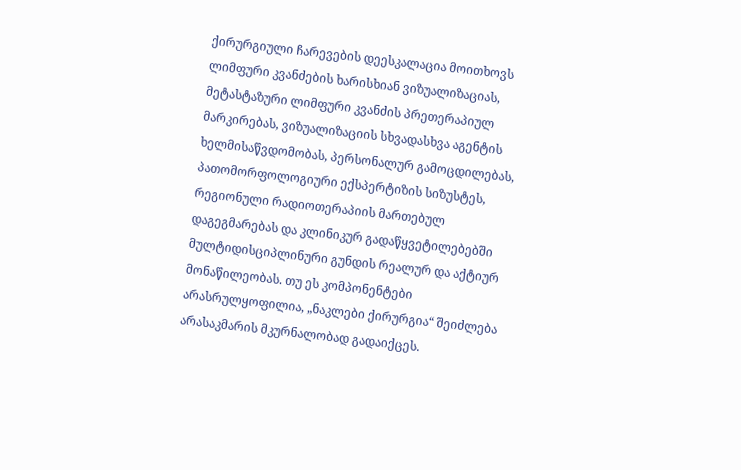ქირურგიული ჩარევების დეესკალაცია მოითხოვს ლიმფური კვანძების ხარისხიან ვიზუალიზაციას, მეტასტაზური ლიმფური კვანძის პრეთერაპიულ მარკირებას, ვიზუალიზაციის სხვადასხვა აგენტის ხელმისაწვდომობას, პერსონალურ გამოცდილებას, პათომორფოლოგიური ექსპერტიზის სიზუსტეს, რეგიონული რადიოთერაპიის მართებულ დაგეგმარებას და კლინიკურ გადაწყვეტილებებში მულტიდისციპლინური გუნდის რეალურ და აქტიურ მონაწილეობას. თუ ეს კომპონენტები არასრულყოფილია, „ნაკლები ქირურგია“ შეიძლება არასაკმარის მკურნალობად გადაიქცეს.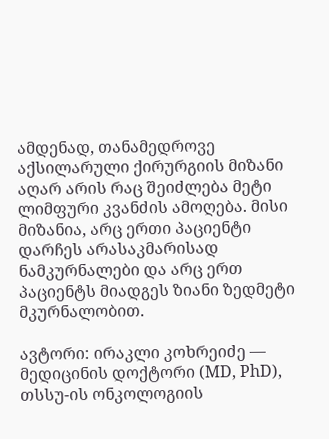ამდენად, თანამედროვე აქსილარული ქირურგიის მიზანი აღარ არის რაც შეიძლება მეტი ლიმფური კვანძის ამოღება. მისი მიზანია, არც ერთი პაციენტი დარჩეს არასაკმარისად ნამკურნალები და არც ერთ პაციენტს მიადგეს ზიანი ზედმეტი მკურნალობით.

ავტორი: ირაკლი კოხრეიძე — მედიცინის დოქტორი (MD, PhD), თსსუ-ის ონკოლოგიის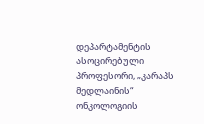დეპარტამენტის ასოცირებული პროფესორი, „კარაპს მედლაინის“ ონკოლოგიის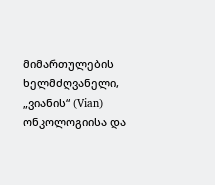მიმართულების ხელმძღვანელი, „ვიანის“ (Vian) ონკოლოგიისა და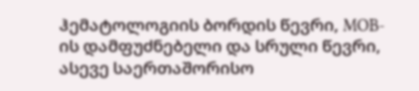ჰემატოლოგიის ბორდის წევრი, MOB-ის დამფუძნებელი და სრული წევრი, ასევე საერთაშორისო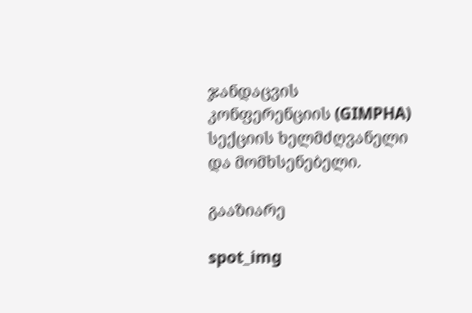ჯანდაცვის კონფერენციის (GIMPHA) სექციის ხელმძღვანელი და მომხსენებელი.

გააზიარე

spot_img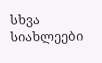სხვა სიახლეები